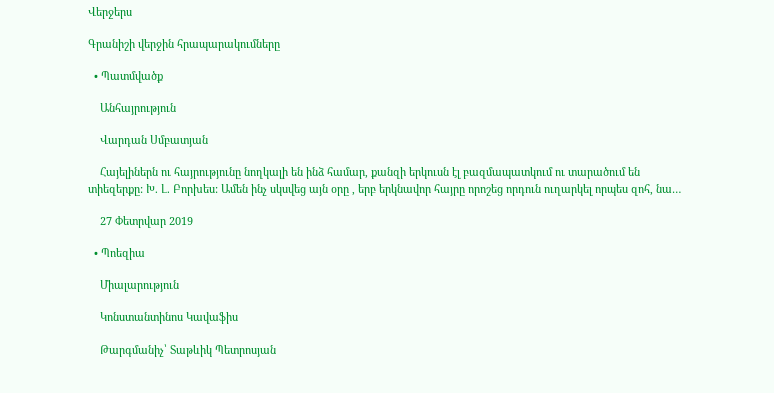Վերջերս

Գրանիշի վերջին հրապարակումները

  • Պատմվածք

    Անհայրություն

    Վարդան Սմբատյան

    Հայելիներն ու հայրությունը նողկալի են ինձ համար, քանզի երկուսն էլ բազմապատկում ու տարածում են տիեզերքը: Խ. Լ. Բորխես: Ամեն ինչ սկսվեց այն օրը , երբ երկնավոր հայրը որոշեց որդուն ուղարկել որպես զոհ, նա…

    27 Փետրվար 2019

  • Պոեզիա

    Միալարություն

    Կոնստանտինոս Կավաֆիս

    Թարգմանիչ՝ Տաթևիկ Պետրոսյան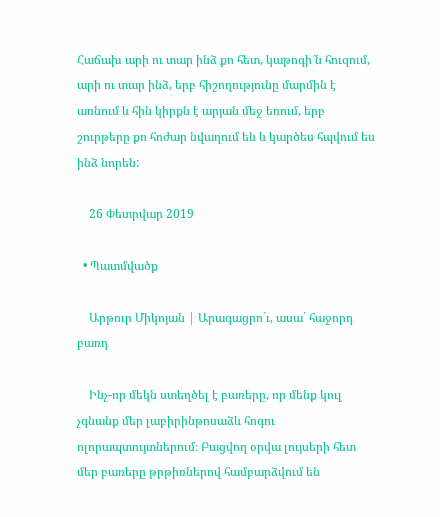Հաճախ արի ու տար ինձ քո հետ, կաթոգի՜ն հուզում, արի ու տար ինձ, երբ հիշողությունը մարմին է առնում և հին կիրքն է արյան մեջ եռում, երբ շուրթերը քո հոժար նվաղում են և կարծես հպվում ես ինձ նորեն:

    26 Փետրվար 2019

  • Պատմվածք

    Արթուր Միկոյան | Արագացրո´ւ, ասա´ հաջորդ բառդ

    Ինչ-որ մեկն ստեղծել է բառերը, որ մենք կուլ չգնանք մեր լաբիրինթոսաձև հոգու ոլորապտույտներում։ Բացվող օրվա լույսերի հետ մեր բառերը թրթիռներով համբարձվում են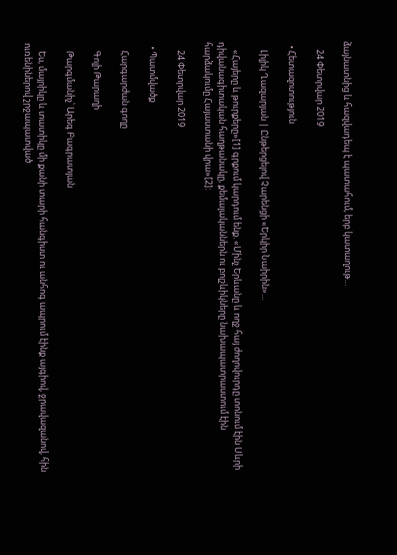ձայնատնից և հազվադեպ է պատահում, երբ կատաղութ…

    24 Փետրվար 2019

  • Հետազոտություն

    Լիլիկ Ղազարյան | Ընթերցելով Չարենցի «Երկիր Նաիրին»…

    «Հայերը և թուրքերը»[1] գրքում կարդում ենք. «Մինչ Երևանը և ողջ հայ ժողովուրդը տոնում էին Սևրի դիվանագիտական հաղթանակը, քեմալականներն ու բոլշևիկները նախապատրաստում էին հարձակումը Հայաստանի վրա»[2]:

    24 Փետրվար 2019

  • Պատմվածք

    Հարգարժան գողը

    Գոլի Թարաղի

    Թարգմանիչ՝ Արեգ Բագրատյան

    Ես, մայրիկը և տատիկը մի քանի տարի հանգիստ ու անհոգ ապրում էինք այգիով, ջրավազանով, հին ուռենիներով շրջապատված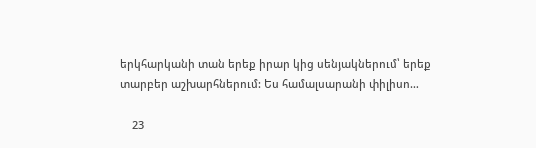երկհարկանի տան երեք իրար կից սենյակներում՝ երեք տարբեր աշխարհներում: Ես համալսարանի փիլիսո…

    23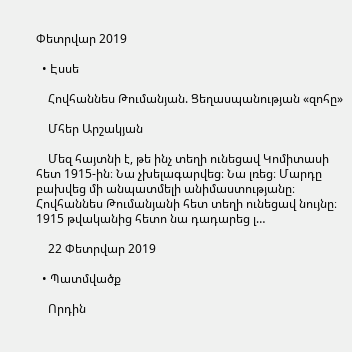Փետրվար 2019

  • Էսսե

    Հովհաննես Թումանյան. Ցեղասպանության «զոհը»

    Մհեր Արշակյան

    Մեզ հայտնի է, թե ինչ տեղի ունեցավ Կոմիտասի հետ 1915-ին։ Նա չխելագարվեց։ Նա լռեց։ Մարդը բախվեց մի անպատմելի անիմաստությանը։ Հովհաննես Թումանյանի հետ տեղի ունեցավ նույնը։ 1915 թվականից հետո նա դադարեց լ…

    22 Փետրվար 2019

  • Պատմվածք

    Որդին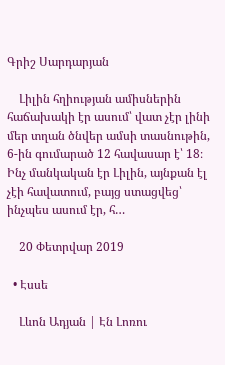Գրիշ Սարդարյան

    Լիլին հղիության ամիսներին հաճախակի էր ասում՝ վատ չէր լինի մեր տղան ծնվեր ամսի տասնութին, 6-ին գումարած 12 հավասար է՝ 18։ Ինչ մանկական էր Լիլին, այնքան էլ չէի հավատում, բայց ստացվեց՝ ինչպես ասում էր, հ…

    20 Փետրվար 2019

  • Էսսե

    Լևոն Ադյան | Էն Լոռու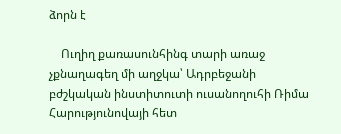ձորն է

    Ուղիղ քառասունհինգ տարի առաջ չքնաղագեղ մի աղջկա՝ Ադրբեջանի բժշկական ինստիտուտի ուսանողուհի Ռիմա Հարությունովայի հետ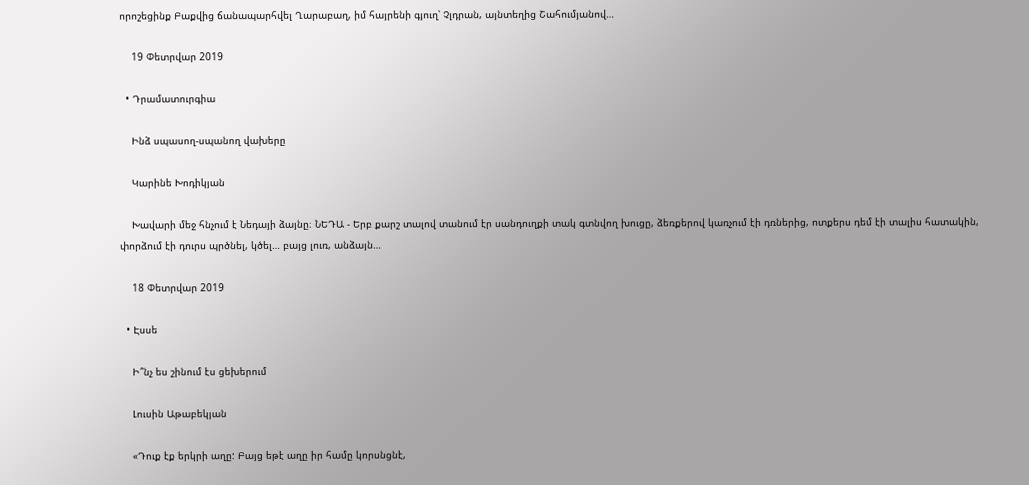որոշեցինք Բաքվից ճանապարհվել Ղարաբաղ, իմ հայրենի գյուղ՝ Չլդրան, այնտեղից Շահումյանով…

    19 Փետրվար 2019

  • Դրամատուրգիա

    Ինձ սպասող-սպանող վախերը

    Կարինե Խոդիկյան

    Խավարի մեջ հնչում է Նեդայի ձայնը։ ՆԵԴԱ - Երբ քարշ տալով տանում էր սանդուղքի տակ գտնվող խուցը, ձեռքերով կառչում էի դռներից, ոտքերս դեմ էի տալիս հատակին, փորձում էի դուրս պրծնել, կծել… բայց լուռ, անձայն…

    18 Փետրվար 2019

  • Էսսե

    Ի՞նչ ես շինում էս ցեխերում

    Լուսին Աթաբեկյան

    «Դուք էք երկրի աղը: Բայց եթէ աղը իր համը կորսնցնէ,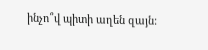ինչո՞վ պիտի աղեն զայն: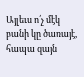Այլեւս ո՛չ մէկ բանի կը ծառայէ, հապա զայն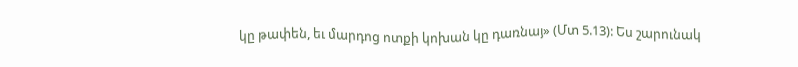կը թափեն, եւ մարդոց ոտքի կոխան կը դառնայ» (Մտ 5.13): Ես շարունակ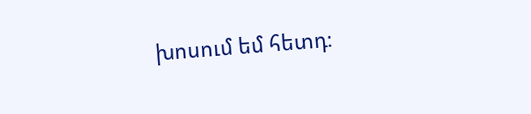խոսում եմ հետդ։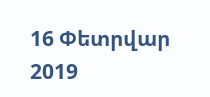16 Փետրվար 2019